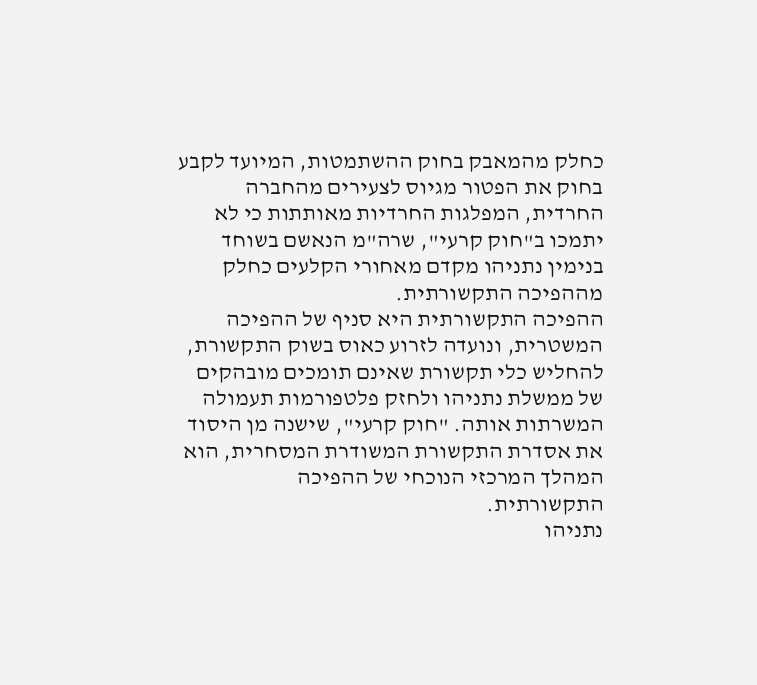כחלק מהמאבק בחוק ההשתמטות, המיועד לקבע בחוק את הפטור מגיוס לצעירים מהחברה החרדית, המפלגות החרדיות מאותתות כי לא יתמכו ב"חוק קרעי", שרה"מ הנאשם בשוחד בנימין נתניהו מקדם מאחורי הקלעים כחלק מההפיכה התקשורתית.
ההפיכה התקשורתית היא סניף של ההפיכה המשטרית, ונועדה לזרוע כאוס בשוק התקשורת, להחליש כלי תקשורת שאינם תומכים מובהקים של ממשלת נתניהו ולחזק פלטפורמות תעמולה המשרתות אותה. "חוק קרעי", שישנה מן היסוד את אסדרת התקשורת המשודרת המסחרית, הוא המהלך המרכזי הנוכחי של ההפיכה התקשורתית.
נתניהו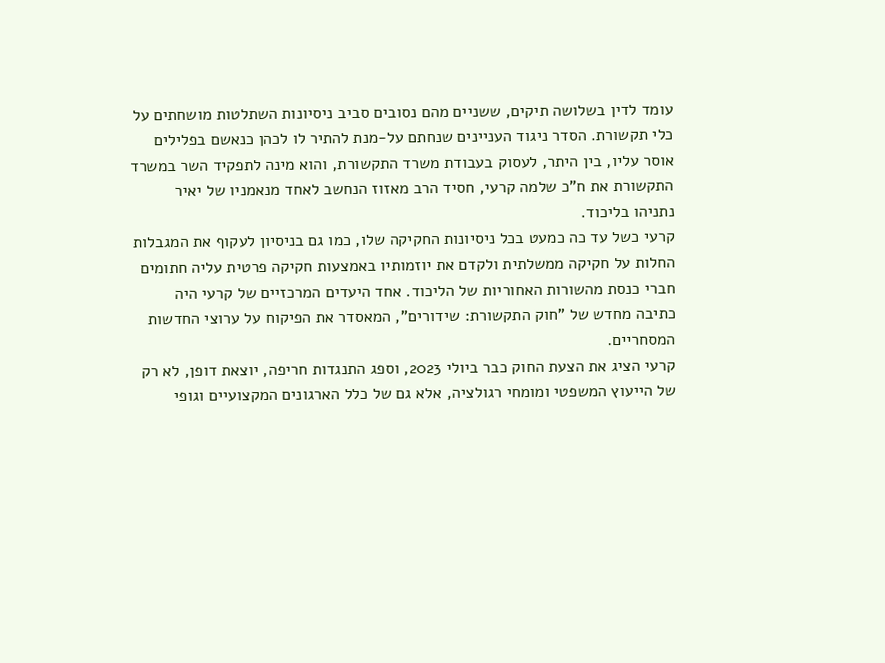עומד לדין בשלושה תיקים, ששניים מהם נסובים סביב ניסיונות השתלטות מושחתים על כלי תקשורת. הסדר ניגוד העניינים שנחתם על-מנת להתיר לו לכהן כנאשם בפלילים אוסר עליו, בין היתר, לעסוק בעבודת משרד התקשורת, והוא מינה לתפקיד השר במשרד התקשורת את ח"כ שלמה קרעי, חסיד הרב מאזוז הנחשב לאחד מנאמניו של יאיר נתניהו בליכוד.
קרעי כשל עד כה כמעט בכל ניסיונות החקיקה שלו, כמו גם בניסיון לעקוף את המגבלות החלות על חקיקה ממשלתית ולקדם את יוזמותיו באמצעות חקיקה פרטית עליה חתומים חברי כנסת מהשורות האחוריות של הליכוד. אחד היעדים המרכזיים של קרעי היה כתיבה מחדש של "חוק התקשורת: שידורים", המאסדר את הפיקוח על ערוצי החדשות המסחריים.
קרעי הציג את הצעת החוק כבר ביולי 2023, וספג התנגדות חריפה, יוצאת דופן, לא רק של הייעוץ המשפטי ומומחי רגולציה, אלא גם של כלל הארגונים המקצועיים וגופי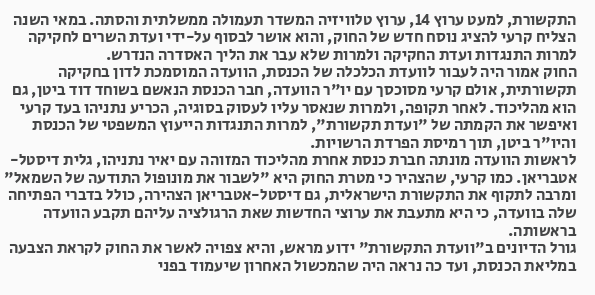התקשורת, למעט ערוץ 14, ערוץ טלוויזיה המשדר תעמולה ממשלתית והסתה. במאי השנה הצליח קרעי להציג נוסח חדש של החוק, והוא אושר לבסוף על-ידי ועדת השרים לחקיקה למרות התנגדות ועדת החקיקה ולמרות שלא עבר את הליך האסדרה הנדרש.
החוק אמור היה לעבור לוועדת הכלכלה של הכנסת, הוועדה המוסמכת לדון בחקיקה תקשורתית, אולם קרעי מסוכסך עם יו"ר הוועדה, חבר הכנסת הנאשם בשוחד דוד ביטן, גם הוא מהליכוד. לאחר תקופה, ולמרות שנאסר עליו לעסוק בסוגיה, הכריע נתניהו בעד קרעי ואיפשר את הקמתה של "ועדת תקשורת", למרות התנגדות הייעוץ המשפטי של הכנסת והיו"ר ביטן, תוך רמיסת הפרדת הרשויות.
לראשות הוועדה מונתה חברת כנסת אחרת מהליכוד המזוהה עם יאיר נתניהו, גלית דיסטל-אטבריאן. כמו קרעי, שהצהיר כי מטרת החוק היא "לשבור את מונופול התודעה של השמאל" ומרבה לתקוף את התקשורת הישראלית, גם דיסטל-אטבריאן הצהירה, כולל בדברי הפתיחה שלה בוועדה, כי היא מתעבת את ערוצי החדשות שאת הרגולציה עליהם תקבע הוועדה בראשותה.
גורל הדיונים ב"וועדת התקשורת" ידוע מראש, והיא צפויה לאשר את החוק לקראת הצבעה במליאת הכנסת, ועד כה נראה היה שהמכשול האחרון שיעמוד בפני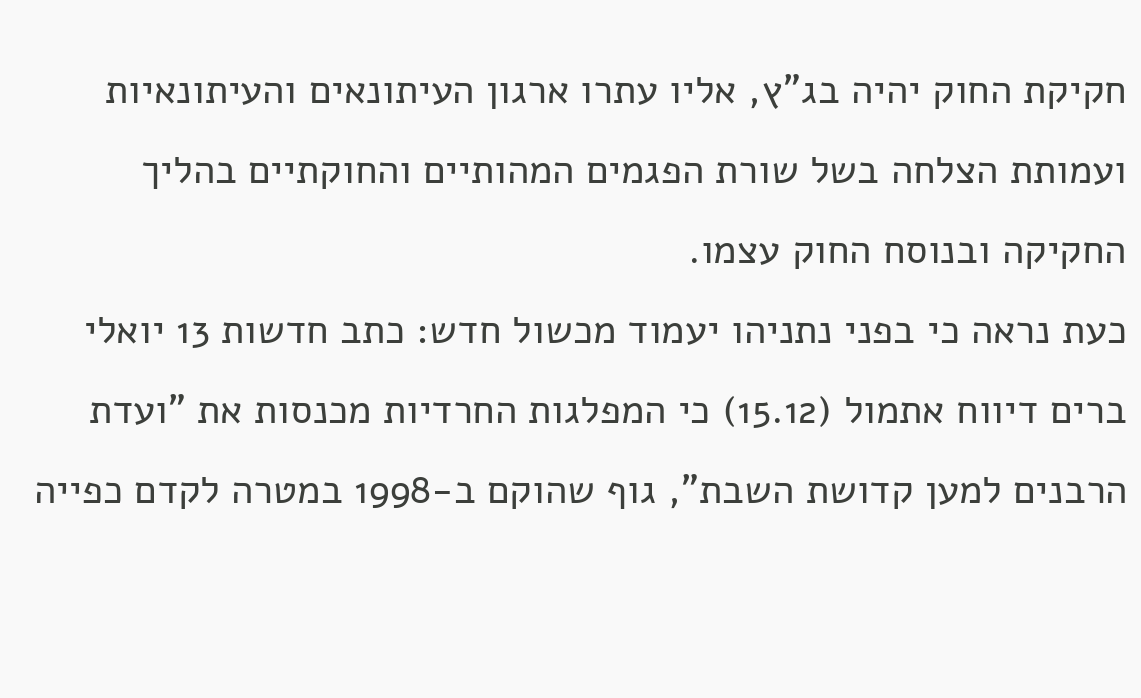חקיקת החוק יהיה בג"ץ, אליו עתרו ארגון העיתונאים והעיתונאיות ועמותת הצלחה בשל שורת הפגמים המהותיים והחוקתיים בהליך החקיקה ובנוסח החוק עצמו.
כעת נראה כי בפני נתניהו יעמוד מכשול חדש: כתב חדשות 13 יואלי ברים דיווח אתמול (15.12) כי המפלגות החרדיות מכנסות את "ועדת הרבנים למען קדושת השבת", גוף שהוקם ב-1998 במטרה לקדם כפייה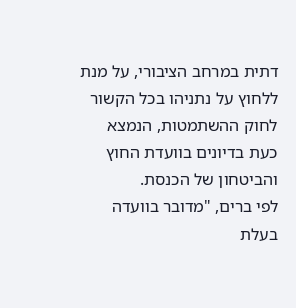דתית במרחב הציבורי, על מנת ללחוץ על נתניהו בכל הקשור לחוק ההשתמטות, הנמצא כעת בדיונים בוועדת החוץ והביטחון של הכנסת.
לפי ברים, "מדובר בוועדה בעלת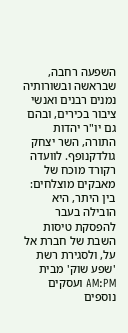השפעה רחבה, שבראשה ובשורותיה נמנים רבנים ואנשי ציבור בכירים, ובהם גם יו"ר יהדות התורה, השר יצחק גולדקנופף. לוועדה רקורד מוכח של מאבקים מוצלחים: בין היתר, היא הובילה בעבר להפסקת טיסות השבת של חברת אל על, ולסגירת רשת 'שפע שוק' מבית AM:PM ועסקים נוספים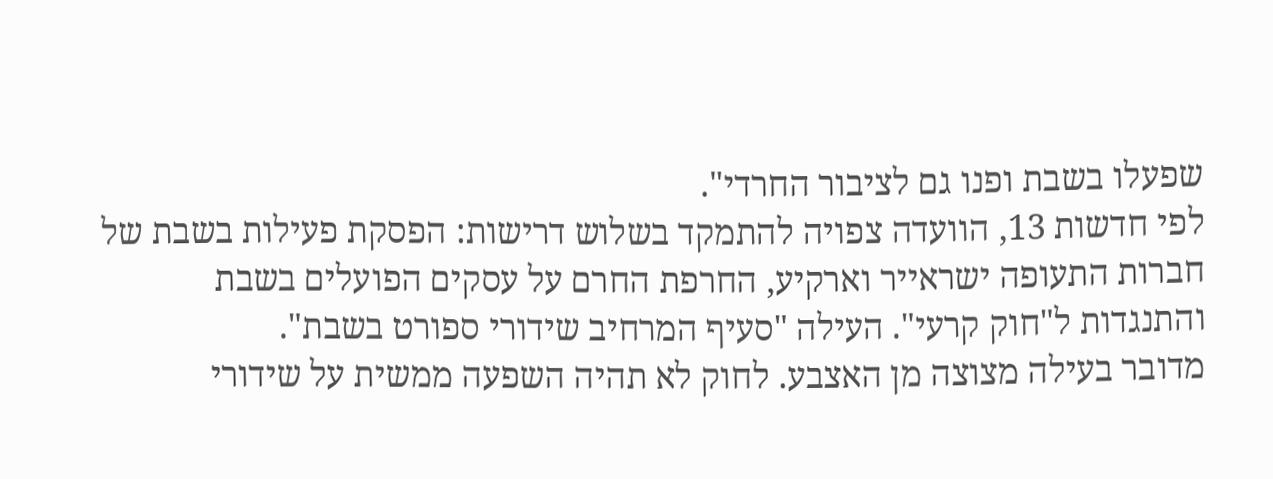שפעלו בשבת ופנו גם לציבור החרדי".
לפי חדשות 13, הוועדה צפויה להתמקד בשלוש דרישות: הפסקת פעילות בשבת של חברות התעופה ישראייר וארקיע, החרפת החרם על עסקים הפועלים בשבת והתנגדות ל"חוק קרעי". העילה "סעיף המרחיב שידורי ספורט בשבת".
מדובר בעילה מצוצה מן האצבע. לחוק לא תהיה השפעה ממשית על שידורי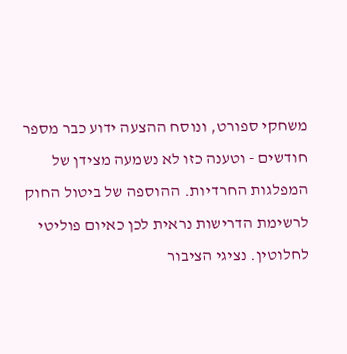משחקי ספורט, ונוסח ההצעה ידוע כבר מספר חודשים - וטענה כזו לא נשמעה מצידן של המפלגות החרדיות. ההוספה של ביטול החוק לרשימת הדרישות נראית לכן כאיום פוליטי לחלוטין. נציגי הציבור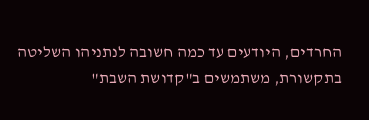החרדים, היודעים עד כמה חשובה לנתניהו השליטה בתקשורת, משתמשים ב"קדושת השבת"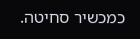כמכשיר סחיטה.